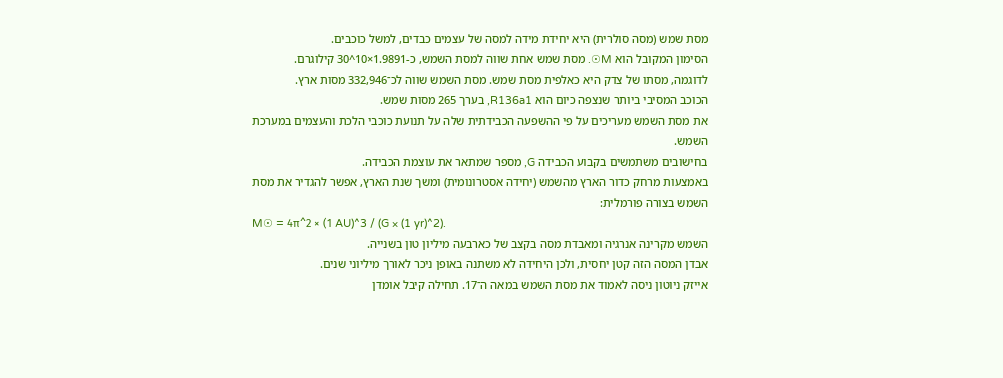מסת שמש (מסה סולרית) היא יחידת מידה למסה של עצמים כבדים, למשל כוכבים.
הסימון המקובל הוא M☉. מסת שמש אחת שווה למסת השמש, כ-1.9891×10^30 קילוגרם.
לדוגמה, מסתו של צדק היא כאלפית מסת שמש. מסת השמש שווה לכ־332,946 מסות ארץ.
הכוכב המסיבי ביותר שנצפה כיום הוא R136a1, בערך 265 מסות שמש.
את מסת השמש מעריכים על פי ההשפעה הכבידתית שלה על תנועת כוכבי הלכת והעצמים במערכת השמש.
בחישובים משתמשים בקבוע הכבידה G, מספר שמתאר את עוצמת הכבידה.
באמצעות מרחק כדור הארץ מהשמש (יחידה אסטרונומית) ומשך שנת הארץ, אפשר להגדיר את מסת השמש בצורה פורמלית:
M☉ = 4π^2 × (1 AU)^3 / (G × (1 yr)^2).
השמש מקרינה אנרגיה ומאבדת מסה בקצב של כארבעה מיליון טון בשנייה.
אבדן המסה הזה קטן יחסית, ולכן היחידה לא משתנה באופן ניכר לאורך מיליוני שנים.
אייזק ניוטון ניסה לאמוד את מסת השמש במאה ה־17. תחילה קיבל אומדן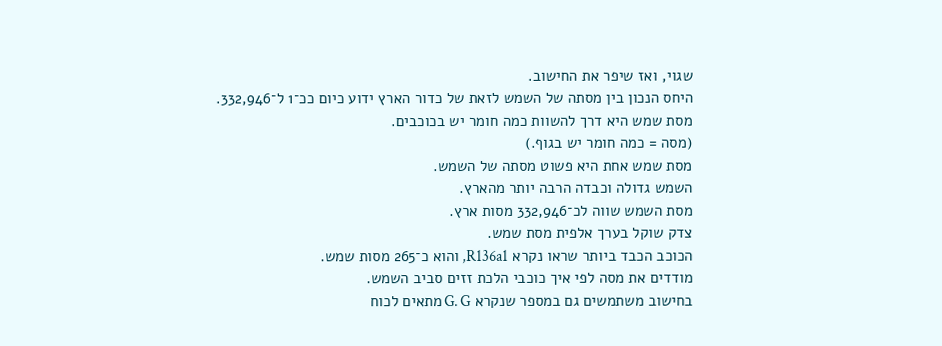שגוי, ואז שיפר את החישוב.
היחס הנכון בין מסתה של השמש לזאת של כדור הארץ ידוע כיום ככ־1 ל־332,946.
מסת שמש היא דרך להשוות כמה חומר יש בכוכבים.
(מסה = כמה חומר יש בגוף.)
מסת שמש אחת היא פשוט מסתה של השמש.
השמש גדולה וכבדה הרבה יותר מהארץ.
מסת השמש שווה לכ־332,946 מסות ארץ.
צדק שוקל בערך אלפית מסת שמש.
הכוכב הכבד ביותר שראו נקרא R136a1, והוא כ־265 מסות שמש.
מודדים את מסה לפי איך כוכבי הלכת זזים סביב השמש.
בחישוב משתמשים גם במספר שנקרא G. G מתאים לכוח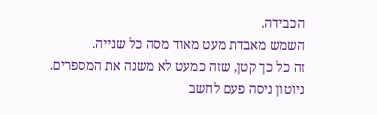הכבידה.
השמש מאבדת מעט מאוד מסה כל שנייה.
זה כל כך קטן, שזה כמעט לא משנה את המספרים.
ניוטון ניסה פעם לחשב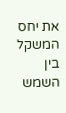את יחס המשקל בין השמש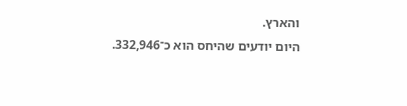והארץ.
היום יודעים שהיחס הוא כ־332,946.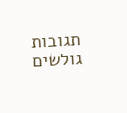תגובות גולשים